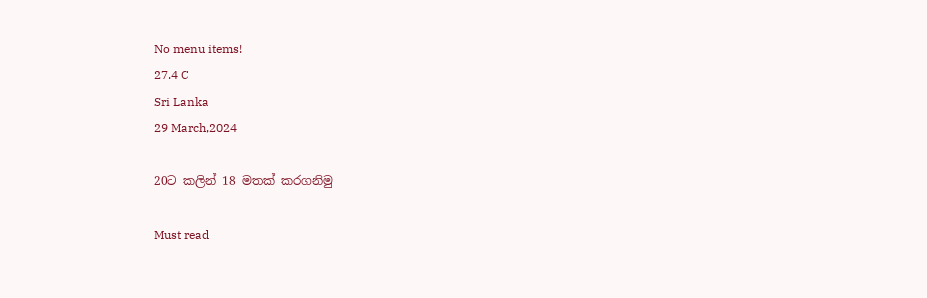No menu items!
27.4 C
Sri Lanka
29 March,2024

20ට කලින් 18 මතක් කරගනිමු

Must read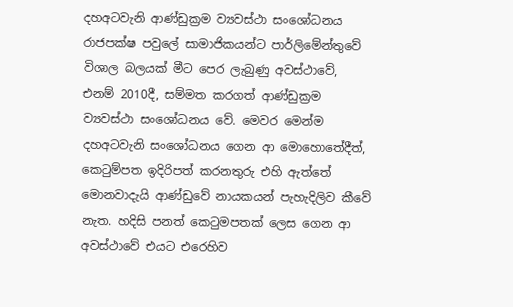දහඅටවැනි ආණ්ඩුක්‍රම ව්‍යවස්ථා සංශෝධනය රාජපක්ෂ පවුලේ සාමාජිකයන්ට පාර්ලිමේන්තුවේ විශාල බලයක් මීට පෙර ලැබුණු අවස්ථාවේ, එනම් 2010දී, සම්මත කරගත් ආණ්ඩුක්‍රම ව්‍යවස්ථා සංශෝධනය වේ. මෙවර මෙන්ම දහඅටවැනි සංශෝධනය ගෙන ආ මොහොතේදීත්, කෙටුම්පත ඉදිරිපත් කරනතුරු එහි ඇත්තේ මොනවාදැයි ආණ්ඩුවේ නායකයන් පැහැදිලිව කීවේ නැත. හදිසි පනත් කෙටුමපතක් ලෙස ගෙන ආ අවස්ථාවේ එයට එරෙහිව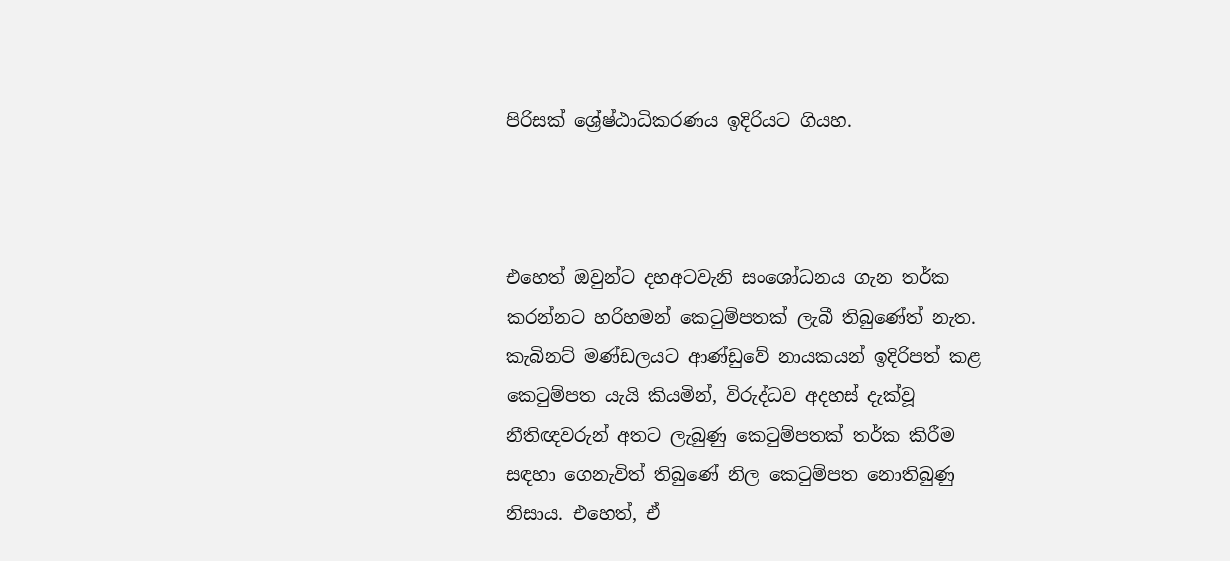පිරිසක් ශ්‍රේෂ්ඨාධිකරණය ඉදිරියට ගියහ.



එහෙත් ඔවුන්ට දහඅටවැනි සංශෝධනය ගැන තර්ක කරන්නට හරිහමන් කෙටුම්පතක් ලැබී තිබුණේත් නැත. කැබිනට් මණ්ඩලයට ආණ්ඩුවේ නායකයන් ඉදිරිපත් කළ කෙටුම්පත යැයි කියමින්, විරුද්ධව අදහස් දැක්වූ නීතිඥවරුන් අතට ලැබුණු කෙටුම්පතක් තර්ක කිරීම සඳහා ගෙනැවිත් තිබුණේ නිල කෙටුම්පත නොතිබුණු නිසාය. එහෙත්, ඒ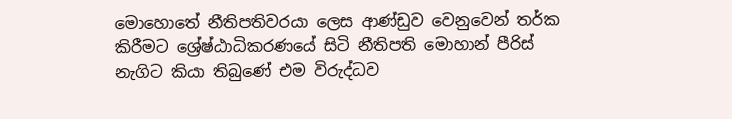මොහොතේ නීතිපතිවරයා ලෙස ආණ්ඩුව වෙනුවෙන් තර්ක කිරීමට ශ්‍රේෂ්ඨාධිකරණයේ සිටි නීතිපති මොහාන් පීරිස් නැගිට කියා තිබුණේ එම විරුද්ධව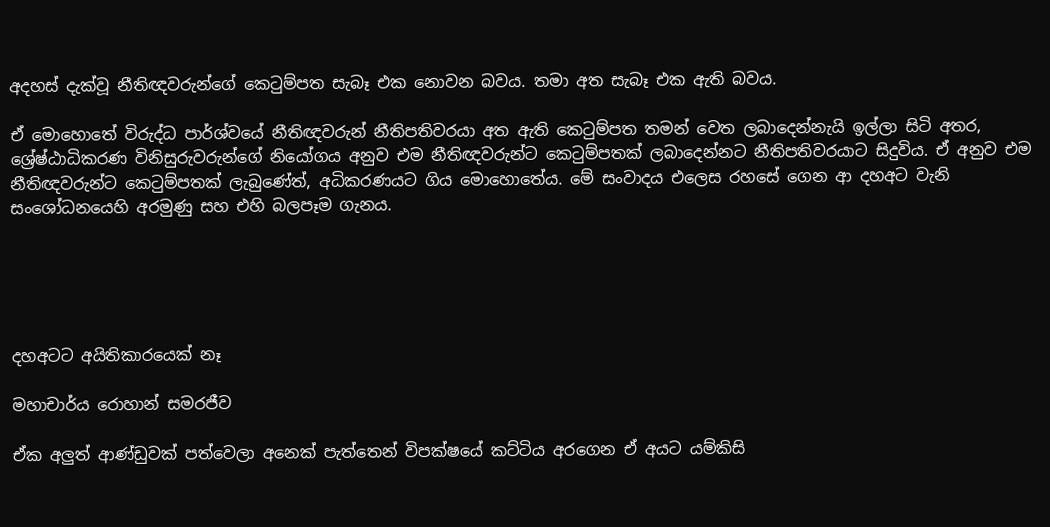අදහස් දැක්වූ නීතිඥවරුන්ගේ කෙටුම්පත සැබෑ එක නොවන බවය. තමා අත සැබෑ එක ඇති බවය.

ඒ මොහොතේ විරුද්ධ පාර්ශ්වයේ නීතිඥවරුන් නීතිපතිවරයා අත ඇති කෙටුම්පත තමන් වෙත ලබාදෙන්නැයි ඉල්ලා සිටි අතර, ශ්‍රේෂ්ඨාධිකරණ විනිසුරුවරුන්ගේ නියෝගය අනුව එම නීතිඥවරුන්ට කෙටුම්පතක් ලබාදෙන්නට නීතිපතිවරයාට සිදුවිය. ඒ අනුව එම නීතිඥවරුන්ට කෙටුම්පතක් ලැබුණේත්, අධිකරණයට ගිය මොහොතේය. මේ සංවාදය එලෙස රහසේ ගෙන ආ දහඅට වැනි සංශෝධනයෙහි අරමුණු සහ එහි බලපෑම ගැනය.





දහඅටට අයිතිකාරයෙක් නෑ

මහාචාර්ය රොහාන් සමරජීව

ඒක අලුත් ආණ්ඩුවක් පත්වෙලා අනෙක් පැත්තෙන් විපක්ෂයේ කට්ටිය අරගෙන ඒ අයට යම්කිසි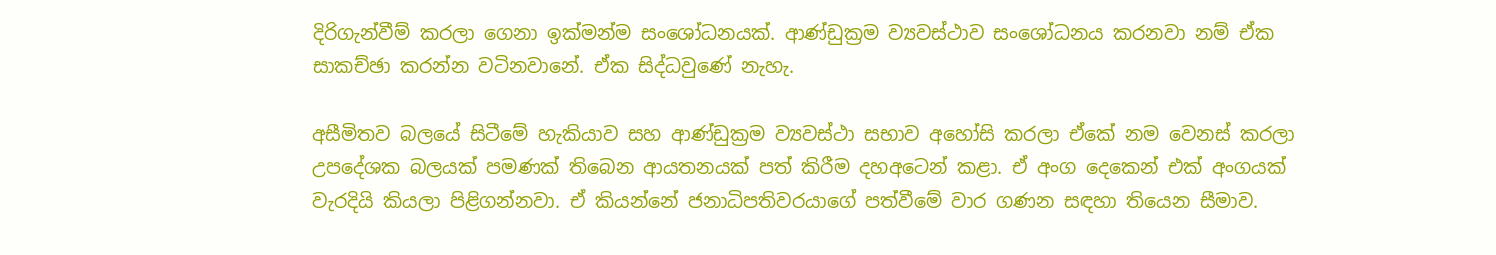දිරිගැන්වීම් කරලා ගෙනා ඉක්මන්ම සංශෝධනයක්. ආණ්ඩුක්‍රම ව්‍යවස්ථාව සංශෝධනය කරනවා නම් ඒක සාකච්ඡා කරන්න වටිනවානේ. ඒක සිද්ධවුණේ නැහැ.

අසීමිතව බලයේ සිටීමේ හැකියාව සහ ආණ්ඩුක්‍රම ව්‍යවස්ථා සභාව අහෝසි කරලා ඒකේ නම වෙනස් කරලා උපදේශක බලයක් පමණක් තිබෙන ආයතනයක් පත් කිරීම දහඅටෙන් කළා. ඒ අංග දෙකෙන් එක් අංගයක් වැරදියි කියලා පිළිගන්නවා. ඒ කියන්නේ ජනාධිපතිවරයාගේ පත්වීමේ වාර ගණන සඳහා තියෙන සීමාව.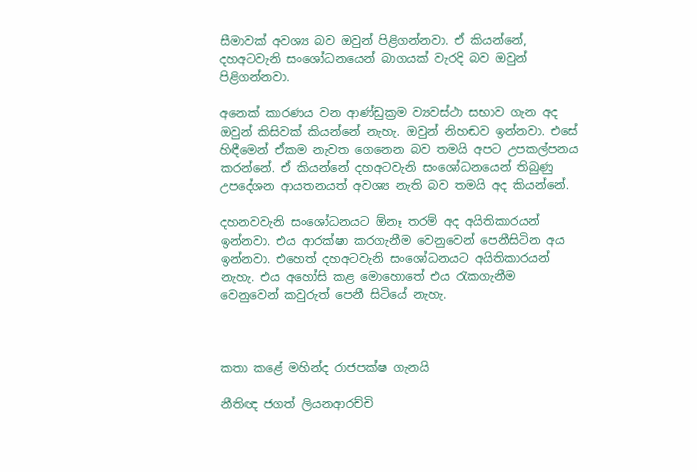සීමාවක් අවශ්‍ය බව ඔවුන් පිළිගන්නවා. ඒ කියන්නේ, දහඅටවැනි සංශෝධනයෙන් බාගයක් වැරදි බව ඔවුන් පිළිගන්නවා.

අනෙක් කාරණය වන ආණ්ඩුක්‍රම ව්‍යවස්ථා සභාව ගැන අද ඔවුන් කිසිවක් කියන්නේ නැහැ. ඔවුන් නිහඬව ඉන්නවා. එසේ හිඳීමෙන් ඒකම නැවත ගෙනෙන බව තමයි අපට උපකල්පනය කරන්නේ. ඒ කියන්නේ දහඅටවැනි සංශෝධනයෙන් තිබුණු උපදේශන ආයතනයත් අවශ්‍ය නැති බව තමයි අද කියන්නේ.

දහනවවැනි සංශෝධනයට ඕනෑ තරම් අද අයිතිකාරයන් ඉන්නවා. එය ආරක්ෂා කරගැනීම වෙනුවෙන් පෙනීසිටින අය ඉන්නවා. එහෙත් දහඅටවැනි සංශෝධනයට අයිතිකාරයන් නැහැ. එය අහෝසි කළ මොහොතේ එය රැකගැනීම වෙනුවෙන් කවුරුත් පෙනී සිටියේ නැහැ.



කතා කළේ මහින්ද රාජපක්ෂ ගැනයි

නීතිඥ ජගත් ලියනආරච්චි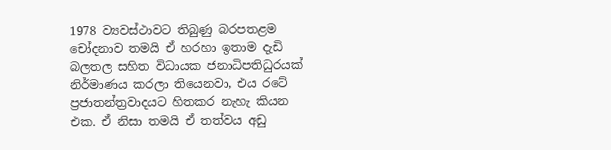1978 ව්‍යවස්ථාවට තිබුණු බරපතළම චෝදනාව තමයි ඒ හරහා ඉතාම දැඩි බලතල සහිත විධායක ජනාධිපතිධුරයක් නිර්මාණය කරලා තියෙනවා, එය රටේ ප්‍රජාතන්ත්‍රවාදයට හිතකර නැහැ කියන එක. ඒ නිසා තමයි ඒ තත්වය අඩු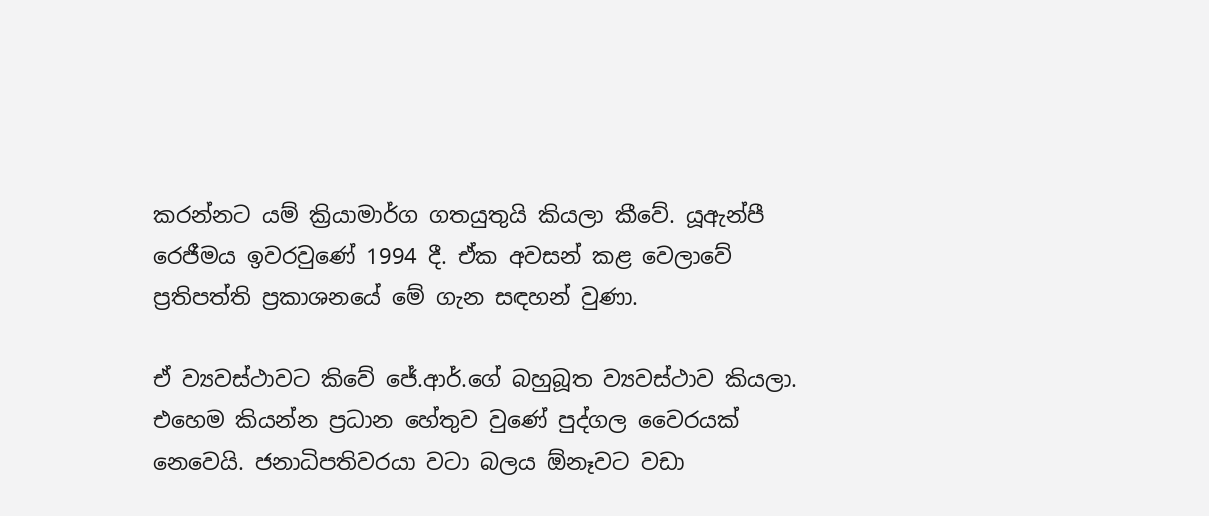කරන්නට යම් ක්‍රියාමාර්ග ගතයුතුයි කියලා කීවේ. යූඇන්පී රෙජීමය ඉවරවුණේ 1994 දී. ඒක අවසන් කළ වෙලාවේ ප්‍රතිපත්ති ප්‍රකාශනයේ මේ ගැන සඳහන් වුණා.

ඒ ව්‍යවස්ථාවට කිවේ ජේ.ආර්.ගේ බහුබූත ව්‍යවස්ථාව කියලා. එහෙම කියන්න ප්‍රධාන හේතුව වුණේ පුද්ගල වෛරයක් නෙවෙයි. ජනාධිපතිවරයා වටා බලය ඕනෑවට වඩා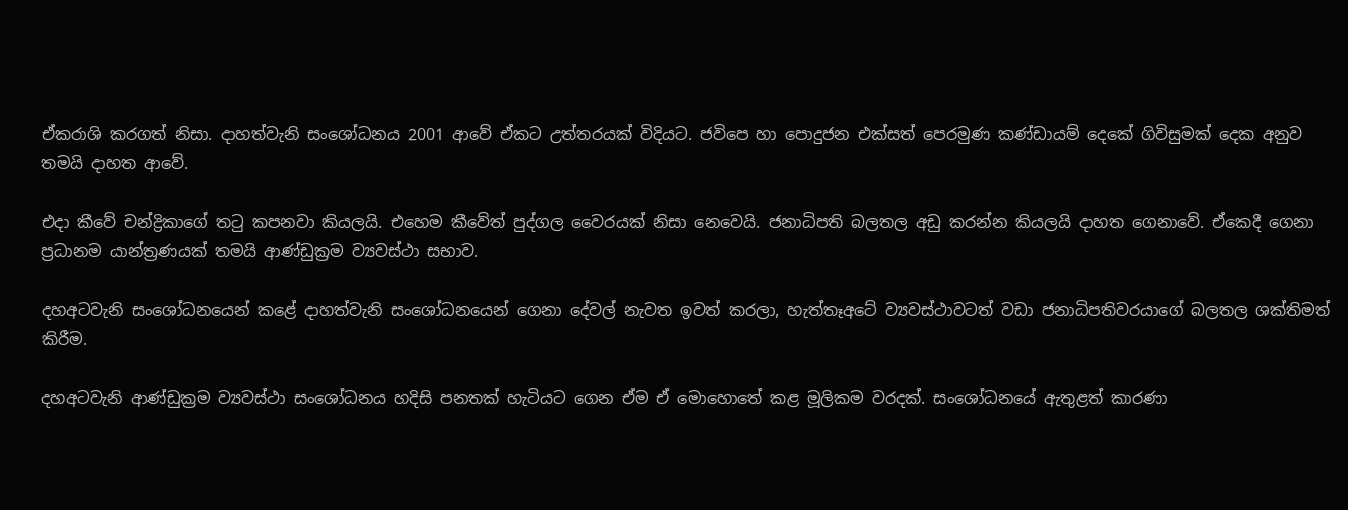ඒකරාශි කරගත් නිසා. දාහත්වැනි සංශෝධනය 2001 ආවේ ඒකට උත්තරයක් විදියට. ජවිපෙ හා පොදුජන එක්සත් පෙරමුණ කණ්ඩායම් දෙකේ ගිවිසුමක් දෙක අනුව තමයි දාහත ආවේ.

එදා කීවේ චන්ද්‍රිකාගේ තටු කපනවා කියලයි. එහෙම කීවේත් පුද්ගල වෛරයක් නිසා නෙවෙයි. ජනාධිපති බලතල අඩු කරන්න කියලයි දාහත ගෙනාවේ. ඒකෙදී ගෙනා ප්‍රධානම යාන්ත්‍රණයක් තමයි ආණ්ඩුක්‍රම ව්‍යවස්ථා සභාව.

දහඅටවැනි සංශෝධනයෙන් කළේ දාහත්වැනි සංශෝධනයෙන් ගෙනා දේවල් නැවත ඉවත් කරලා, හැත්තෑඅටේ ව්‍යවස්ථාවටත් වඩා ජනාධිපතිවරයාගේ බලතල ශක්තිමත් කිරීම.

දහඅටවැනි ආණ්ඩුක්‍රම ව්‍යවස්ථා සංශෝධනය හදිසි පනතක් හැටියට ගෙන ඒම ඒ මොහොතේ කළ මූලිකම වරදක්. සංශෝධනයේ ඇතුළත් කාරණා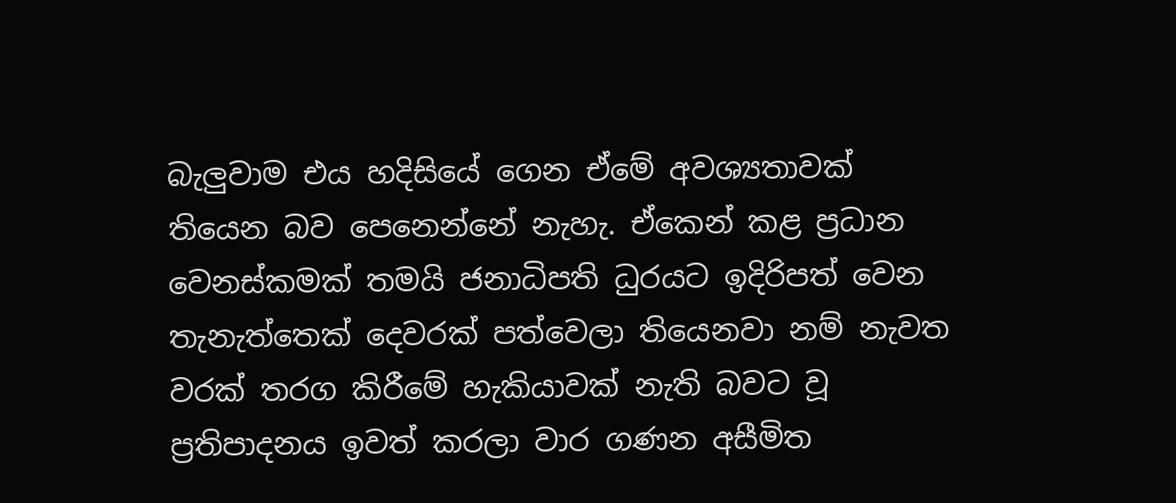බැලුවාම එය හදිසියේ ගෙන ඒමේ අවශ්‍යතාවක් තියෙන බව පෙනෙන්නේ නැහැ. ඒකෙන් කළ ප්‍රධාන වෙනස්කමක් තමයි ජනාධිපති ධුරයට ඉදිරිපත් වෙන තැනැත්තෙක් දෙවරක් පත්වෙලා තියෙනවා නම් නැවත වරක් තරග කිරීමේ හැකියාවක් නැති බවට වූ ප්‍රතිපාදනය ඉවත් කරලා වාර ගණන අසීමිත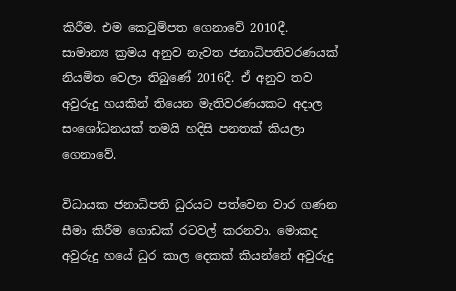කිරීම. එම කෙටුම්පත ගෙනාවේ 2010දී. සාමාන්‍ය ක්‍රමය අනුව නැවත ජනාධිපතිවරණයක් නියමිත වෙලා තිබුණේ 2016දී. ඒ අනුව තව අවුරුදු හයකින් තියෙන මැතිවරණයකට අදාල සංශෝධනයක් තමයි හදිසි පනතක් කියලා ගෙනාවේ.

විධායක ජනාධිපති ධුරයට පත්වෙන වාර ගණන සීමා කිරීම ගොඩක් රටවල් කරනවා. මොකද අවුරුදු හයේ ධුර කාල දෙකක් කියන්නේ අවුරුදු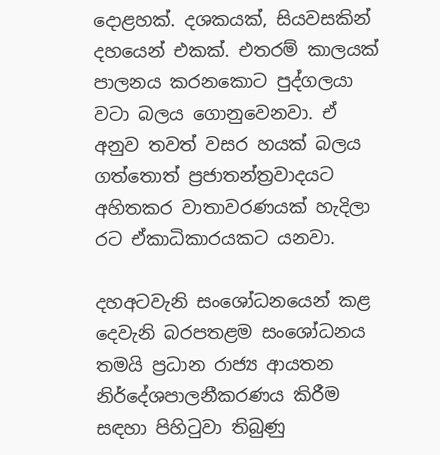දොළහක්. දශකයක්, සියවසකින් දහයෙන් එකක්. එතරම් කාලයක් පාලනය කරනකොට පුද්ගලයා වටා බලය ගොනුවෙනවා. ඒ අනුව තවත් වසර හයක් බලය ගත්තොත් ප්‍රජාතන්ත්‍රවාදයට අහිතකර වාතාවරණයක් හැදිලා රට ඒකාධිකාරයකට යනවා.

දහඅටවැනි සංශෝධනයෙන් කළ දෙවැනි බරපතළම සංශෝධනය තමයි ප්‍රධාන රාජ්‍ය ආයතන නිර්දේශපාලනීකරණය කිරීම සඳහා පිහිටුවා තිබුණු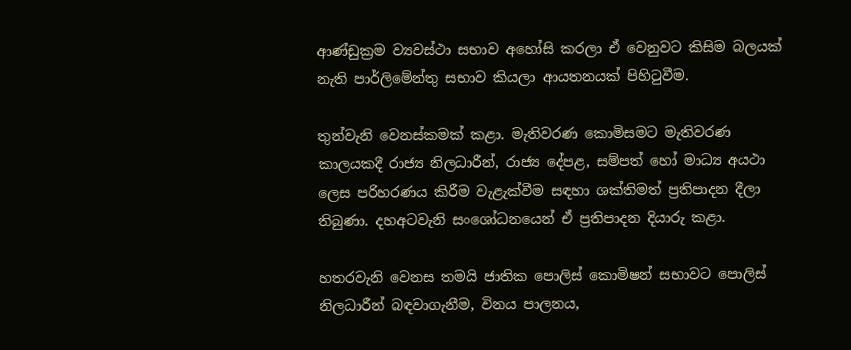ආණ්ඩුක්‍රම ව්‍යවස්ථා සභාව අහෝසි කරලා ඒ වෙනුවට කිසිම බලයක් නැති පාර්ලිමේන්තු සභාව කියලා ආයතනයක් පිහිටුවීම.

තුන්වැනි වෙනස්කමක් කළා. මැතිවරණ කොමිසමට මැතිවරණ කාලයකදී රාජ්‍ය නිලධාරීන්, රාජ්‍ය දේපළ, සම්පත් හෝ මාධ්‍ය අයථා ලෙස පරිහරණය කිරීම වැළැක්වීම සඳහා ශක්තිමත් ප්‍රතිපාදන දීලා තිබුණා. දහඅටවැනි සංශෝධනයෙන් ඒ ප්‍රතිපාදන දියාරු කළා.

හතරවැනි වෙනස තමයි ජාතික පොලිස් කොමිෂන් සභාවට පොලිස් නිලධාරීන් බඳවාගැනීම, විනය පාලනය,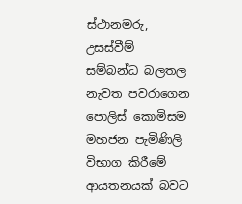ස්ථානමරු, උසස්වීම් සම්බන්ධ බලතල නැවත පවරාගෙන පොලිස් කොමිසම මහජන පැමිණිලි විභාග කිරීමේ ආයතනයක් බවට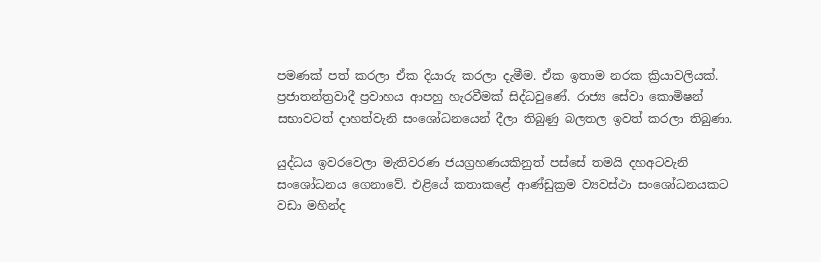පමණක් පත් කරලා ඒක දියාරු කරලා දැමීම. ඒක ඉතාම නරක ක්‍රියාවලියක්. ප්‍රජාතන්ත්‍රවාදී ප්‍රවාහය ආපහු හැරවීමක් සිද්ධවුණේ. රාජ්‍ය සේවා කොමිෂන් සභාවටත් දාහත්වැනි සංශෝධනයෙන් දීලා තිබුණු බලතල ඉවත් කරලා තිබුණා.

යුද්ධය ඉවරවෙලා මැතිවරණ ජයග්‍රහණයකිනුත් පස්සේ තමයි දහඅටවැනි සංශෝධනය ගෙනාවේ. එළියේ කතාකළේ ආණ්ඩුක්‍රම ව්‍යවස්ථා සංශෝධනයකට වඩා මහින්ද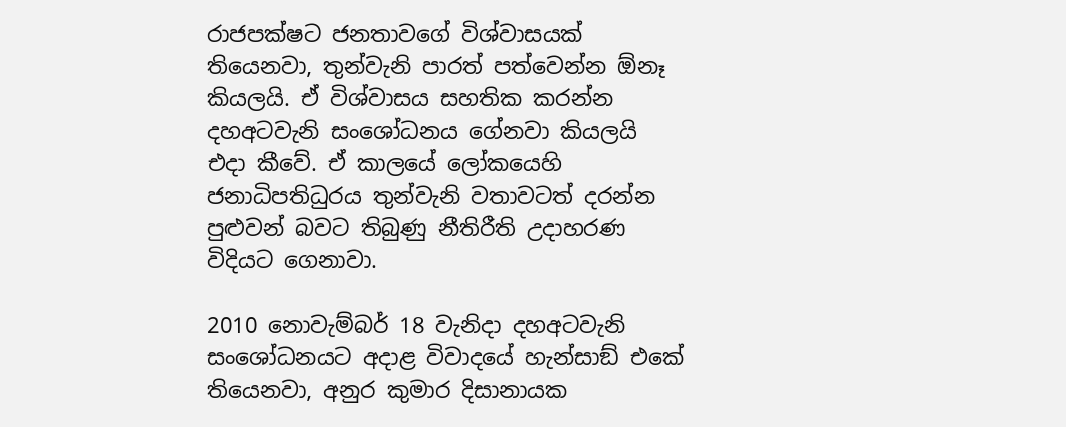රාජපක්ෂට ජනතාවගේ විශ්වාසයක් තියෙනවා, තුන්වැනි පාරත් පත්වෙන්න ඕනෑ කියලයි. ඒ විශ්වාසය සහතික කරන්න දහඅටවැනි සංශෝධනය ගේනවා කියලයි එදා කීවේ. ඒ කාලයේ ලෝකයෙහි ජනාධිපතිධුරය තුන්වැනි වතාවටත් දරන්න පුළුවන් බවට තිබුණු නීතිරීති උදාහරණ විදියට ගෙනාවා.

2010 නොවැම්බර් 18 වැනිදා දහඅටවැනි සංශෝධනයට අදාළ විවාදයේ හැන්සාඞ් එකේ තියෙනවා, අනුර කුමාර දිසානායක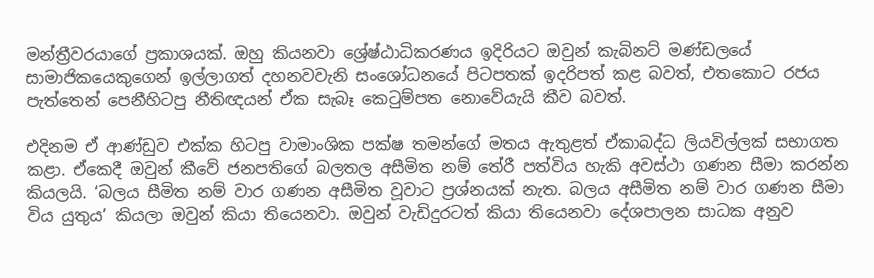මන්ත්‍රීවරයාගේ ප්‍රකාශයක්. ඔහු කියනවා ශ්‍රේෂ්ඨාධිකරණය ඉදිරියට ඔවුන් කැබිනට් මණ්ඩලයේ සාමාජිකයෙකුගෙන් ඉල්ලාගත් දහනවවැනි සංශෝධනයේ පිටපතක් ඉදරිපත් කළ බවත්, එතකොට රජය පැත්තෙන් පෙනීහිටපු නීතිඥයන් ඒක සැබෑ කෙටුම්පත නොවේයැයි කීව බවත්.

එදිනම ඒ ආණ්ඩුව එක්ක හිටපු වාමාංශික පක්ෂ තමන්ගේ මතය ඇතුළත් ඒකාබද්ධ ලියවිල්ලක් සභාගත කළා. ඒකෙදී ඔවුන් කීවේ ජනපතිගේ බලතල අසීමිත නම් තේරී පත්විය හැකි අවස්ථා ගණන සීමා කරන්න කියලයි. ‘බලය සීමිත නම් වාර ගණන අසීමිත වූවාට ප්‍රශ්නයක් නැත. බලය අසීමිත නම් වාර ගණන සීමා විය යුතුය’ කියලා ඔවුන් කියා තියෙනවා. ඔවුන් වැඩිදුරටත් කියා තියෙනවා දේශපාලන සාධක අනුව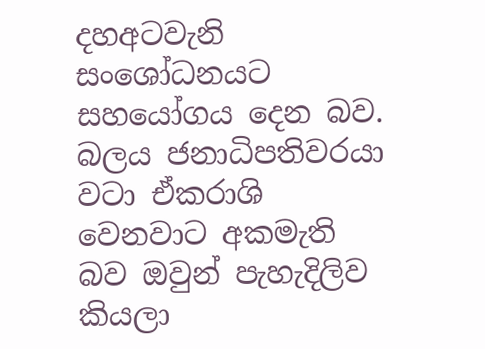දහඅටවැනි සංශෝධනයට සහයෝගය දෙන බව. බලය ජනාධිපතිවරයා වටා ඒකරාශි වෙනවාට අකමැති බව ඔවුන් පැහැදිලිව කියලා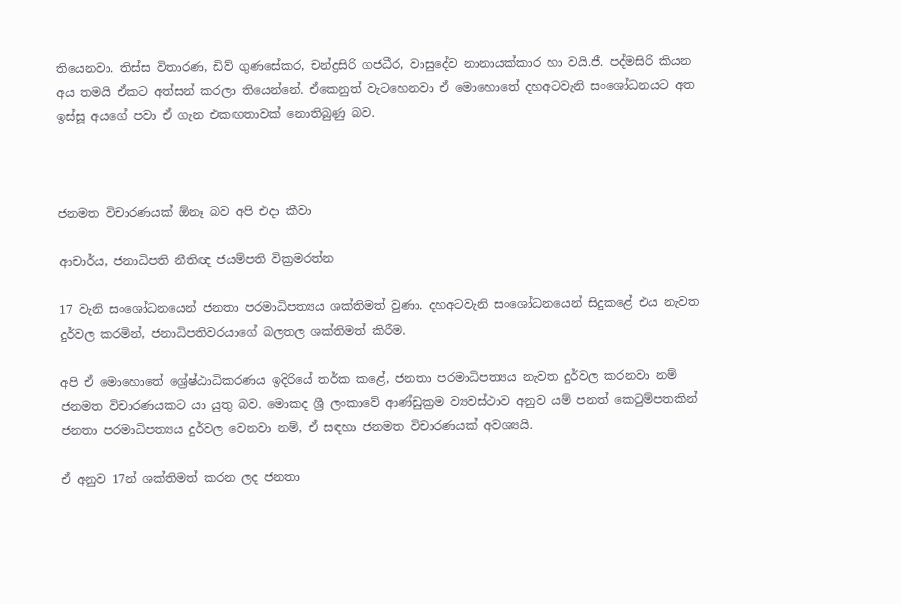තියෙනවා. තිස්ස විතාරණ, ඩිව් ගුණසේකර, චන්ද්‍රසිරි ගජධීර, වාසුදේව නානායක්කාර හා වයි.ජී. පද්මසිරි කියන අය තමයි ඒකට අත්සන් කරලා තියෙන්නේ. ඒකෙනුත් වැටහෙනවා ඒ මොහොතේ දහඅටවැනි සංශෝධනයට අත ඉස්සූ අයගේ පවා ඒ ගැන එකඟතාවක් නොතිබුණු බව.



ජනමත විචාරණයක් ඕනෑ බව අපි එදා කීවා

ආචාර්ය, ජනාධිපති නීතිඥ ජයම්පති වික්‍රමරත්න

17 වැනි සංශෝධනයෙන් ජනතා පරමාධිපත්‍යය ශක්තිමත් වුණා. දහඅටවැනි සංශෝධනයෙන් සිදුකළේ එය නැවත දුර්වල කරමින්, ජනාධිපතිවරයාගේ බලතල ශක්තිමත් කිරීම.

අපි ඒ මොහොතේ ශ්‍රේෂ්ඨාධිකරණය ඉදිරියේ තර්ක කළේ, ජනතා පරමාධිපත්‍යය නැවත දුර්වල කරනවා නම් ජනමත විචාරණයකට යා යුතු බව. මොකද ශ්‍රී ලංකාවේ ආණ්ඩුක්‍රම ව්‍යවස්ථාව අනුව යම් පනත් කෙටුම්පතකින් ජනතා පරමාධිපත්‍යය දුර්වල වෙනවා නම්, ඒ සඳහා ජනමත විචාරණයක් අවශ්‍යයි.

ඒ අනුව 17න් ශක්තිමත් කරන ලද ජනතා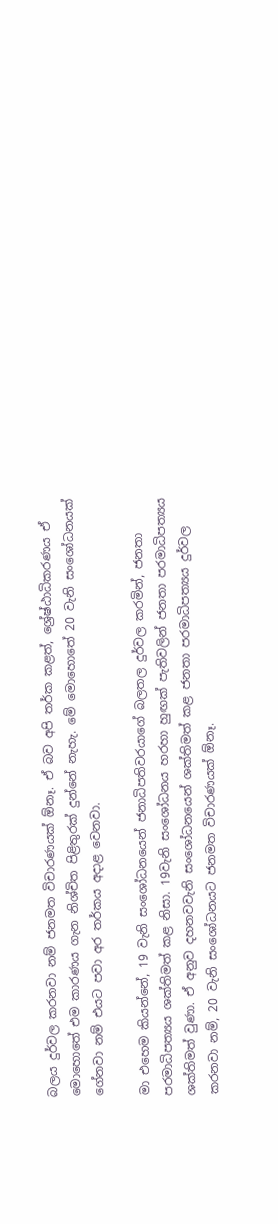බලය දුර්වල කරනවා නම් ජනමත විචාරණයක් ඕනෑ. ඒ බව අපි තර්ක කළත්, ශ්‍රේෂ්ඨාධිකරණය ඒ මොහොතේ එම කාරණය ගැන නිශ්චිත පිළිතුරක් දුන්නේ නැහැ. මේ මොහොතේ 20 වැනි සංශෝධනයක් ගේනවා නම් එයට පවා අර තර්කය අදාළ වෙනවා.

මා එහෙම කියන්නේ, 19 වැනි සංශෝධනයෙන් ජනාධිපතිවරයාගේ බලතල දුර්වල කරමින්, ජනතා පරමාධිපත්‍යය ශක්තිමත් කළ නිසා. 19වැනි සංශෝධනය හරහා හුඟක් පැතිවලින් ජනතා පරමාධිපත්‍යය ශක්තිමත් වුණා. ඒ අනුව දහනවවැනි සංශෝධනයෙන් ශක්තිමත් කළ ජනතා පරමාධිපත්‍යය දුර්වල කරනවා නම්, 20 වැනි සංශෝධනයට ජනමත විචාරණයක් ඕනෑ.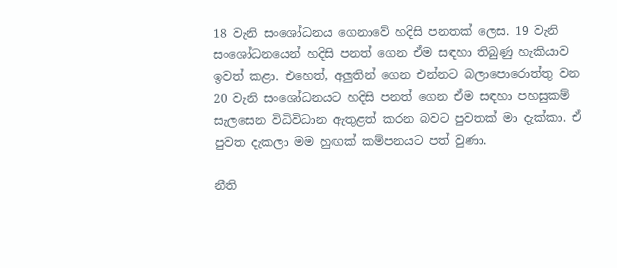18 වැනි සංශෝධනය ගෙනාවේ හදිසි පනතක් ලෙස. 19 වැනි සංශෝධනයෙන් හදිසි පනත් ගෙන ඒම සඳහා තිබුණු හැකියාව ඉවත් කළා. එහෙත්, අලුතින් ගෙන එන්නට බලාපොරොත්තු වන 20 වැනි සංශෝධනයට හදිසි පනත් ගෙන ඒම සඳහා පහසුකම් සැලසෙන විධිවිධාන ඇතුළත් කරන බවට පුවතක් මා දැක්කා. ඒ පුවත දැකලා මම හුඟක් කම්පනයට පත් වුණා.

නීති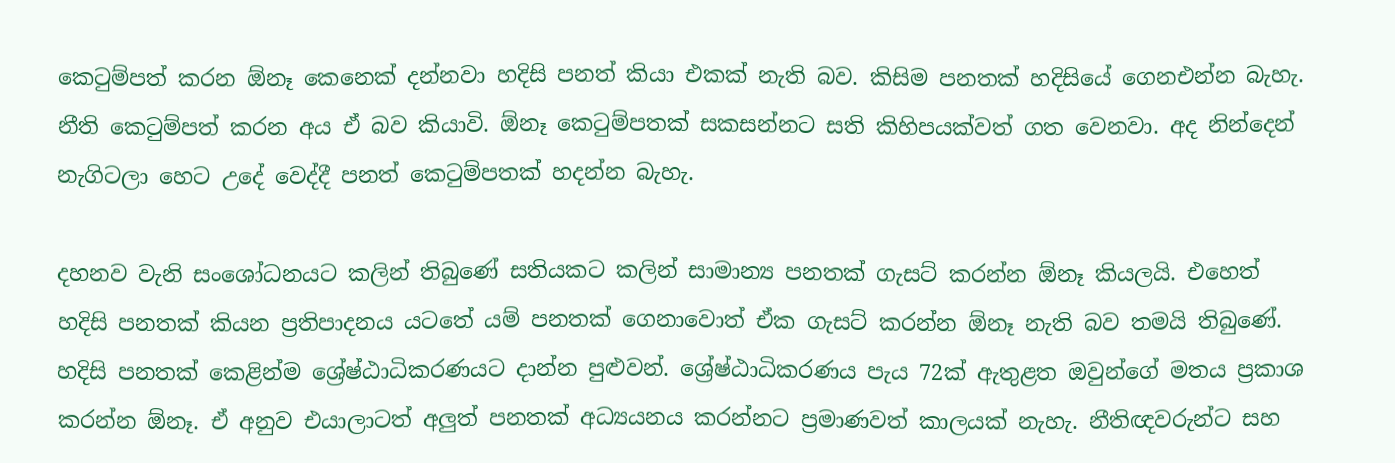කෙටුම්පත් කරන ඕනෑ කෙනෙක් දන්නවා හදිසි පනත් කියා එකක් නැති බව. කිසිම පනතක් හදිසියේ ගෙනඑන්න බැහැ. නීති කෙටුම්පත් කරන අය ඒ බව කියාවි. ඕනෑ කෙටුම්පතක් සකසන්නට සති කිහිපයක්වත් ගත වෙනවා. අද නින්දෙන් නැගිටලා හෙට උදේ වෙද්දී පනත් කෙටුම්පතක් හදන්න බැහැ.

දහනව වැනි සංශෝධනයට කලින් තිබුණේ සතියකට කලින් සාමාන්‍ය පනතක් ගැසට් කරන්න ඕනෑ කියලයි. එහෙත් හදිසි පනතක් කියන ප්‍රතිපාදනය යටතේ යම් පනතක් ගෙනාවොත් ඒක ගැසට් කරන්න ඕනෑ නැති බව තමයි තිබුණේ. හදිසි පනතක් කෙළින්ම ශ්‍රේෂ්ඨාධිකරණයට දාන්න පුළුවන්. ශ්‍රේෂ්ඨාධිකරණය පැය 72ක් ඇතුළත ඔවුන්ගේ මතය ප්‍රකාශ කරන්න ඕනෑ. ඒ අනුව එයාලාටත් අලුත් පනතක් අධ්‍යයනය කරන්නට ප්‍රමාණවත් කාලයක් නැහැ. නීතිඥවරුන්ට සහ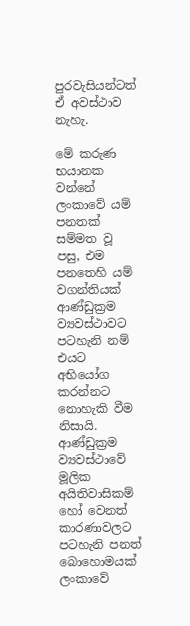පුරවැසියන්ටත් ඒ අවස්ථාව නැහැ.

මේ කරුණ භයානක වන්නේ ලංකාවේ යම් පනතක් සම්මත වූ පසු, එම පනතෙහි යම් වගන්තියක් ආණ්ඩුක්‍රම ව්‍යවස්ථාවට පටහැනි නම් එයට අභියෝග කරන්නට නොහැකි වීම නිසායි. ආණ්ඩුක්‍රම ව්‍යවස්ථාවේ මූලික අයිතිවාසිකම් හෝ වෙනත් කාරණාවලට පටහැනි පනත් බොහොමයක් ලංකාවේ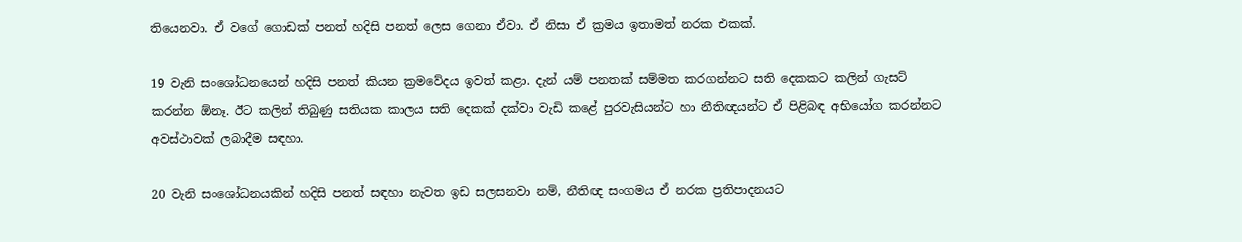තියෙනවා. ඒ වගේ ගොඩක් පනත් හදිසි පනත් ලෙස ගෙනා ඒවා. ඒ නිසා ඒ ක්‍රමය ඉතාමත් නරක එකක්.

19 වැනි සංශෝධනයෙන් හදිසි පනත් කියන ක්‍රමවේදය ඉවත් කළා. දැන් යම් පනතක් සම්මත කරගන්නට සති දෙකකට කලින් ගැසට් කරන්න ඕනෑ. ඊට කලින් තිබුණු සතියක කාලය සති දෙකක් දක්වා වැඩි කළේ පුරවැසියන්ට හා නීතිඥයන්ට ඒ පිළිබඳ අභියෝග කරන්නට අවස්ථාවක් ලබාදීම සඳහා.

20 වැනි සංශෝධනයකින් හදිසි පනත් සඳහා නැවත ඉඩ සලසනවා නම්, නීතිඥ සංගමය ඒ නරක ප්‍රතිපාදනයට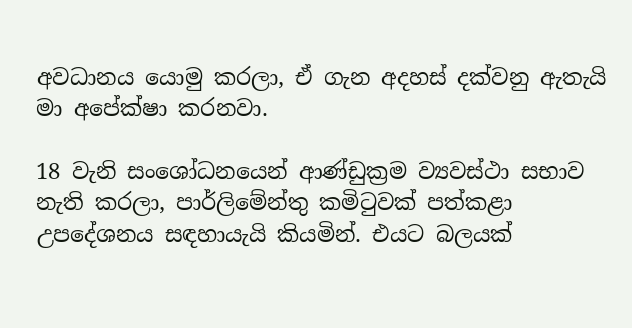අවධානය යොමු කරලා, ඒ ගැන අදහස් දක්වනු ඇතැයි මා අපේක්ෂා කරනවා.

18 වැනි සංශෝධනයෙන් ආණ්ඩුක්‍රම ව්‍යවස්ථා සභාව නැති කරලා, පාර්ලිමේන්තු කමිටුවක් පත්කළා උපදේශනය සඳහායැයි කියමින්. එයට බලයක්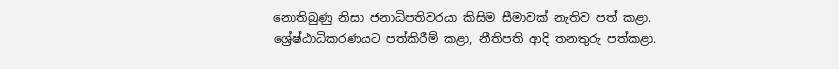නොතිබුණු නිසා ජනාධිපතිවරයා කිසිම සීමාවක් නැතිව පත් කළා. ශ්‍රේෂ්ඨාධිකරණයට පත්කිරීම් කළා, නීතිපති ආදි තනතුරු පත්කළා.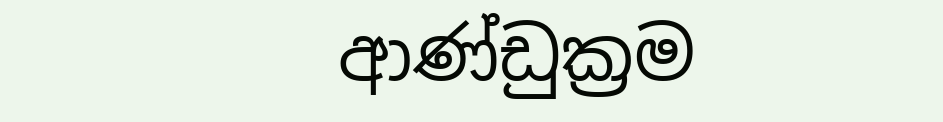ආණ්ඩුක්‍රම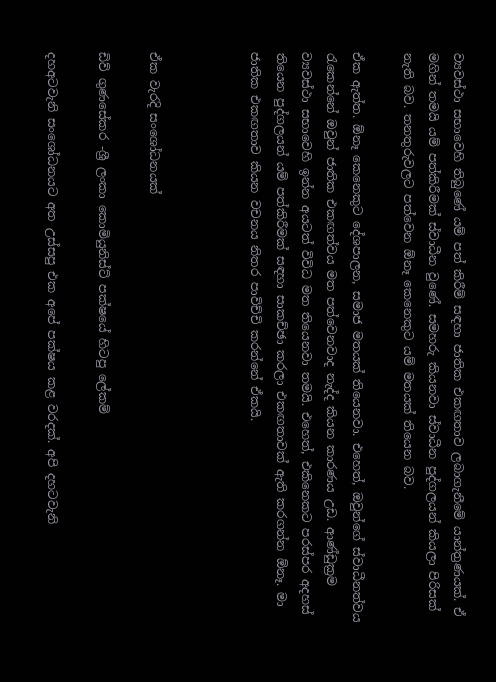ව්‍යවස්ථා සභාවෙහි තිබුණේ යම් පත් කිරීම් සඳහා ජාතික එකඟතාව ලබාගැනීමේ යාන්ත්‍රණයක්. ඒ මගින් තමයි යම් පත්කිරීමක් ස්වාධීන වුණේ. සමහරු කියනවා ස්වාධීන පුද්ගලයන් කියලා පිරිසක් නැති බව. තනතුරුවලට පත්වෙන ඕනෑ කෙනෙකුට යම් මතයක් තියෙන බව.

ඒක ඇත්ත. ඕනෑ කෙනෙකුට දේශපාලන, සමාජ මතයක් තියෙනවා. එහෙත්, ඔවුන්ගේ ස්වාධීනත්වය රැකෙන්නේ ඔවුන් ජාතික එකඟත්වය මත පත්වෙනවාද නැද්ද කියන කාරණය උඩ. ආණ්ඩුක්‍රම ව්‍යවස්ථා සභාවෙහි ඉන්න අයටත් විවිධ මත තියෙනවා තමයි. එහෙත්, එකිනෙකට පරස්පර අදහස් තියෙන පුද්ගලයන් යම් පත්කිරීමක් සඳහා සාකච්ඡා කරලා එකඟතාවක් ඇති කරගන්න ඕනෑ. මා ජාතික එකඟතාව කියන වචනය නිතර පාවිච්චි කරන්නේ ඒකයි.



ඒක වැරදි සංශෝධනයක්

ඩිව් ගුණසේකර -ශ්‍රී ලංකා කොමියුනිස්ට් පක්ෂයේ හිටපු ලේකම්

දහඅටවැනි සංශෝධනයට අත උස්සපු එක අපේ පක්ෂය කළ වරදක්. අපි දහටවැනි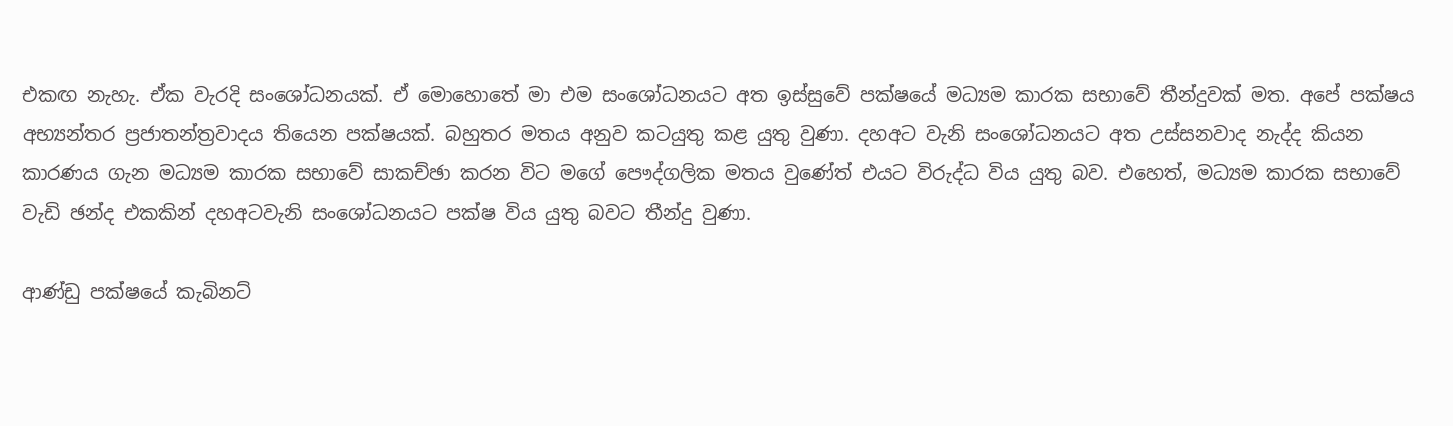එකඟ නැහැ. ඒක වැරදි සංශෝධනයක්. ඒ මොහොතේ මා එම සංශෝධනයට අත ඉස්සුවේ පක්ෂයේ මධ්‍යම කාරක සභාවේ තීන්දුවක් මත. අපේ පක්ෂය අභ්‍යන්තර ප්‍රජාතන්ත්‍රවාදය තියෙන පක්ෂයක්. බහුතර මතය අනුව කටයුතු කළ යුතු වුණා. දහඅට වැනි සංශෝධනයට අත උස්සනවාද නැද්ද කියන කාරණය ගැන මධ්‍යම කාරක සභාවේ සාකච්ඡා කරන විට මගේ පෞද්ගලික මතය වුණේත් එයට විරුද්ධ විය යුතු බව. එහෙත්, මධ්‍යම කාරක සභාවේ වැඩි ඡන්ද එකකින් දහඅටවැනි සංශෝධනයට පක්ෂ විය යුතු බවට තීන්දු වුණා.

ආණ්ඩු පක්ෂයේ කැබිනට්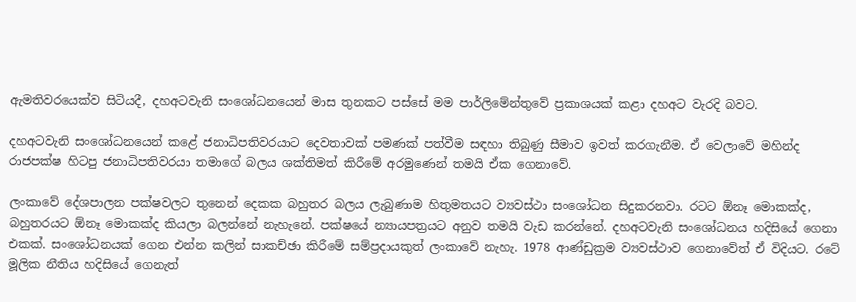ඇමතිවරයෙක්ව සිටියදී, දහඅටවැනි සංශෝධනයෙන් මාස තුනකට පස්සේ මම පාර්ලිමේන්තුවේ ප්‍රකාශයක් කළා දහඅට වැරදි බවට.

දහඅටවැනි සංශෝධනයෙන් කළේ ජනාධිපතිවරයාට දෙවතාවක් පමණක් පත්වීම සඳහා තිබුණු සීමාව ඉවත් කරගැනීම. ඒ වෙලාවේ මහින්ද රාජපක්ෂ හිටපු ජනාධිපතිවරයා තමාගේ බලය ශක්තිමත් කිරීමේ අරමුණෙන් තමයි ඒක ගෙනාවේ.

ලංකාවේ දේශපාලන පක්ෂවලට තුනෙන් දෙකක බහුතර බලය ලැබුණාම හිතුමතයට ව්‍යවස්ථා සංශෝධන සිදුකරනවා. රටට ඕනෑ මොකක්ද, බහුතරයට ඕනෑ මොකක්ද කියලා බලන්නේ නැහැනේ. පක්ෂයේ න්‍යායපත්‍රයට අනුව තමයි වැඩ කරන්නේ. දහඅටවැනි සංශෝධනය හදිසියේ ගෙනා එකක්. සංශෝධනයක් ගෙන එන්න කලින් සාකච්ඡා කිරීමේ සම්ප්‍රදායකුත් ලංකාවේ නැහැ. 1978 ආණ්ඩුක්‍රම ව්‍යවස්ථාව ගෙනාවේත් ඒ විදියට. රටේ මූලික නීතිය හදිසියේ ගෙනැත්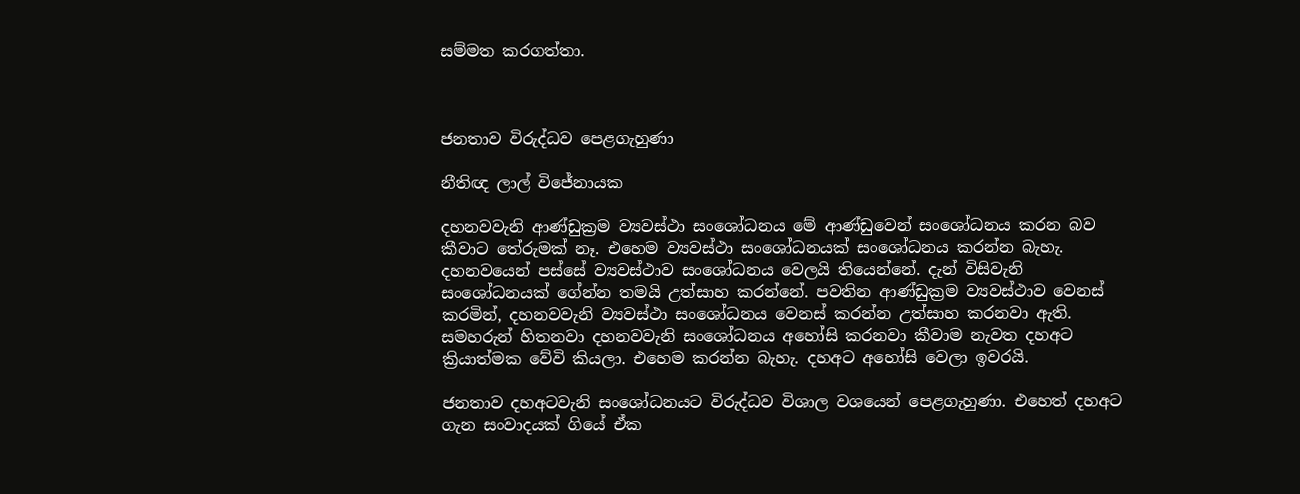සම්මත කරගත්තා.



ජනතාව විරුද්ධව පෙළගැහුණා

නීතිඥ ලාල් විජේනායක

දහනවවැනි ආණ්ඩුක්‍රම ව්‍යවස්ථා සංශෝධනය මේ ආණ්ඩුවෙන් සංශෝධනය කරන බව කීවාට තේරුමක් නෑ. එහෙම ව්‍යවස්ථා සංශෝධනයක් සංශෝධනය කරන්න බැහැ. දහනවයෙන් පස්සේ ව්‍යවස්ථාව සංශෝධනය වෙලයි තියෙන්නේ. දැන් විසිවැනි සංශෝධනයක් ගේන්න තමයි උත්සාහ කරන්නේ. පවතින ආණ්ඩුක්‍රම ව්‍යවස්ථාව වෙනස් කරමින්, දහනවවැනි ව්‍යවස්ථා සංශෝධනය වෙනස් කරන්න උත්සාහ කරනවා ඇති. සමහරුන් හිතනවා දහනවවැනි සංශෝධනය අහෝසි කරනවා කීවාම නැවත දහඅට ක්‍රියාත්මක වේවි කියලා. එහෙම කරන්න බැහැ. දහඅට අහෝසි වෙලා ඉවරයි.

ජනතාව දහඅටවැනි සංශෝධනයට විරුද්ධව විශාල වශයෙන් පෙළගැහුණා. එහෙත් දහඅට ගැන සංවාදයක් ගියේ ඒක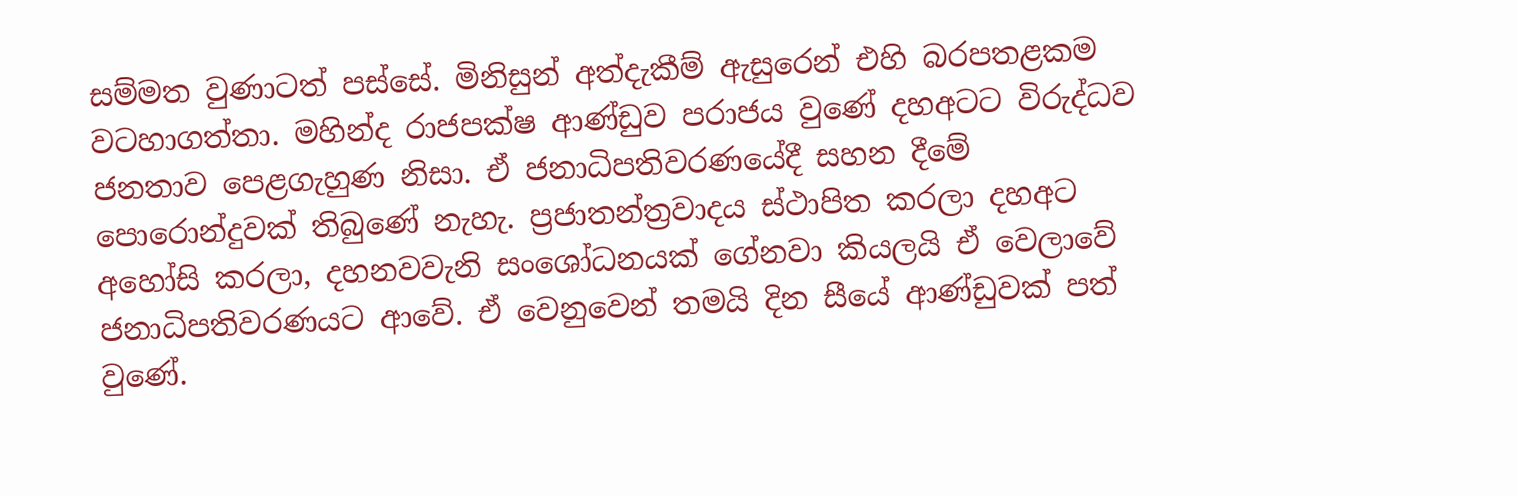සම්මත වුණාටත් පස්සේ. මිනිසුන් අත්දැකීම් ඇසුරෙන් එහි බරපතළකම වටහාගත්තා. මහින්ද රාජපක්ෂ ආණ්ඩුව පරාජය වුණේ දහඅටට විරුද්ධව ජනතාව පෙළගැහුණ නිසා. ඒ ජනාධිපතිවරණයේදී සහන දීමේ පොරොන්දුවක් තිබුණේ නැහැ. ප්‍රජාතන්ත්‍රවාදය ස්ථාපිත කරලා දහඅට අහෝසි කරලා, දහනවවැනි සංශෝධනයක් ගේනවා කියලයි ඒ වෙලාවේ ජනාධිපතිවරණයට ආවේ. ඒ වෙනුවෙන් තමයි දින සීයේ ආණ්ඩුවක් පත් වුණේ.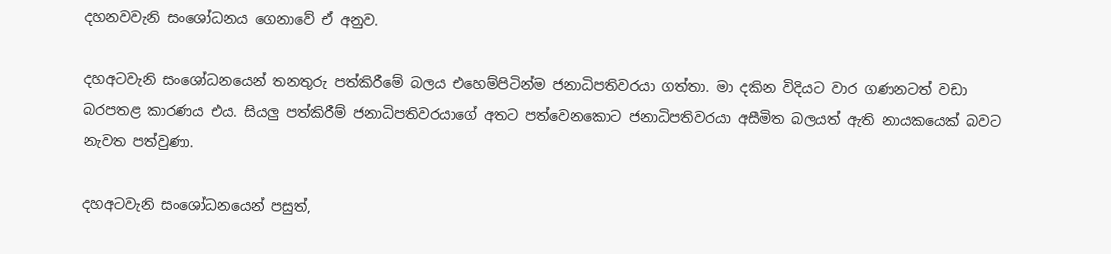දහනවවැනි සංශෝධනය ගෙනාවේ ඒ අනුව.

දහඅටවැනි සංශෝධනයෙන් තනතුරු පත්කිරීමේ බලය එහෙම්පිටින්ම ජනාධිපතිවරයා ගත්තා. මා දකින විදියට වාර ගණනටත් වඩා බරපතළ කාරණය එය. සියලු පත්කිරීම් ජනාධිපතිවරයාගේ අතට පත්වෙනකොට ජනාධිපතිවරයා අසීමිත බලයත් ඇති නායකයෙක් බවට නැවත පත්වුණා.

දහඅටවැනි සංශෝධනයෙන් පසුත්,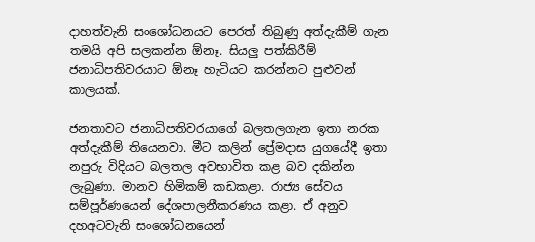දාහත්වැනි සංශෝධනයට පෙරත් තිබුණු අත්දැකීම් ගැන තමයි අපි සලකන්න ඕනෑ. සියලු පත්කිරීම් ජනාධිපතිවරයාට ඕනෑ හැටියට කරන්නට පුළුවන් කාලයක්.

ජනතාවට ජනාධිපතිවරයාගේ බලතලගැන ඉතා නරක අත්දැකීම් තියෙනවා. මීට කලින් ප්‍රේමදාස යුගයේදී ඉතා නපුරු විදියට බලතල අවභාවිත කළ බව දකින්න ලැබුණා. මානව හිමිකම් කඩකළා. රාජ්‍ය සේවය සම්පූර්ණයෙන් දේශපාලනීකරණය කළා. ඒ අනුව දහඅටවැනි සංශෝධනයෙන්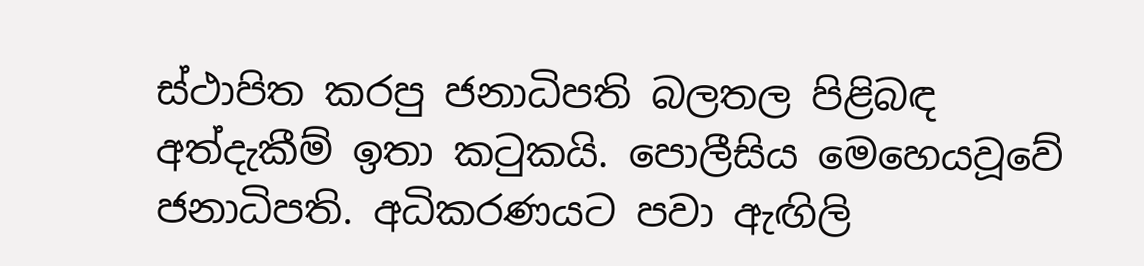ස්ථාපිත කරපු ජනාධිපති බලතල පිළිබඳ අත්දැකීම් ඉතා කටුකයි. පොලීසිය මෙහෙයවූවේ ජනාධිපති. අධිකරණයට පවා ඇඟිලි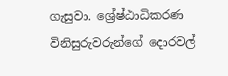ගැසුවා. ශ්‍රේෂ්ඨාධිකරණ විනිසුරුවරුන්ගේ දොරවල්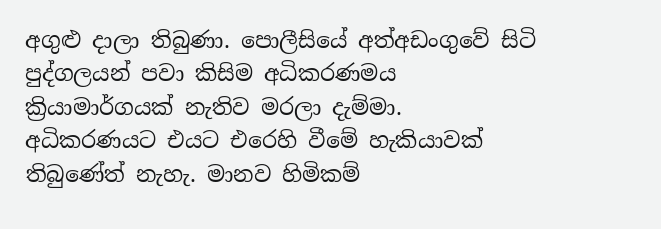අගුළු දාලා තිබුණා. පොලීසියේ අත්අඩංගුවේ සිටි පුද්ගලයන් පවා කිසිම අධිකරණමය ක්‍රියාමාර්ගයක් නැතිව මරලා දැම්මා. අධිකරණයට එයට එරෙහි වීමේ හැකියාවක් තිබුණේත් නැහැ. මානව හිමිකම්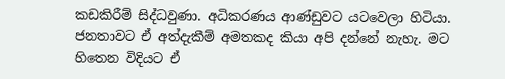කඩකිරීම් සිද්ධවුණා. අධිකරණය ආණ්ඩුවට යටවෙලා හිටියා. ජනතාවට ඒ අත්දැකීම් අමතකද කියා අපි දන්නේ නැහැ. මට හිතෙන විදියට ඒ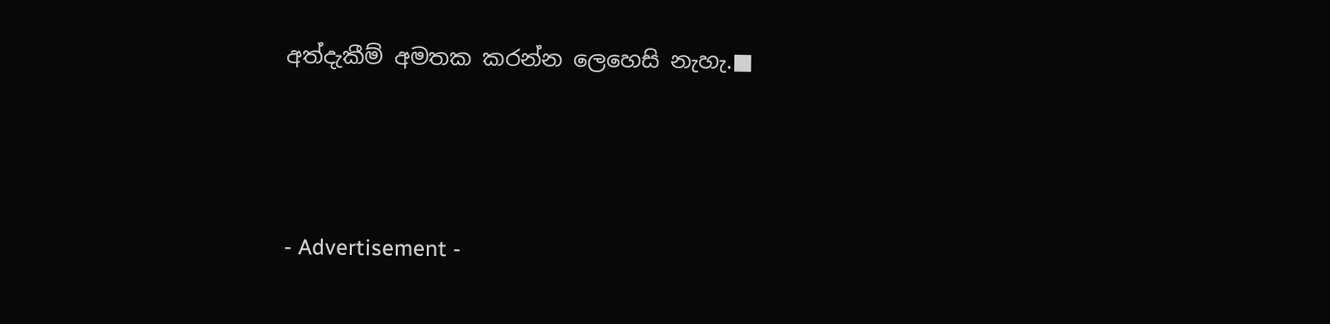අත්දැකීම් අමතක කරන්න ලෙහෙසි නැහැ.■



- Advertisement -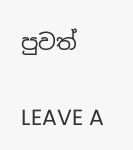පුවත්

LEAVE A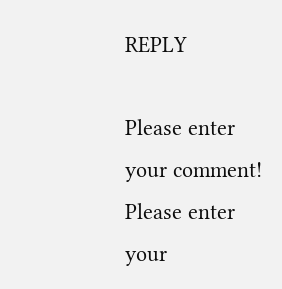REPLY

Please enter your comment!
Please enter your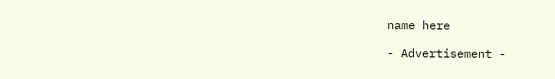name here

- Advertisement -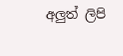අලුත් ලිපි